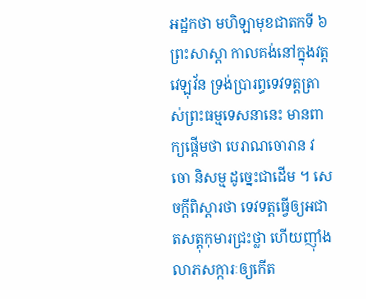អដ្ឋកថា មហិឡាមុខជាតកទី ៦
ព្រះសាស្តា កាលគង់នៅក្នុងវត្តវេឡុវ័ន ទ្រង់ប្រារព្ធទេវទត្តត្រា ស់ព្រះធម្មទេសនានេះ មានពាក្យផ្តើមថា បេរាណចោរាន វចោ និសម្ម ដូច្នេះជាដើម ។ សេចក្តីពិស្តារថា ទេវទត្តធ្វើឲ្យអជាតសត្តុកុមារជ្រះថ្លា ហើយញ៉ាំង លាភសក្ការៈឲ្យកើត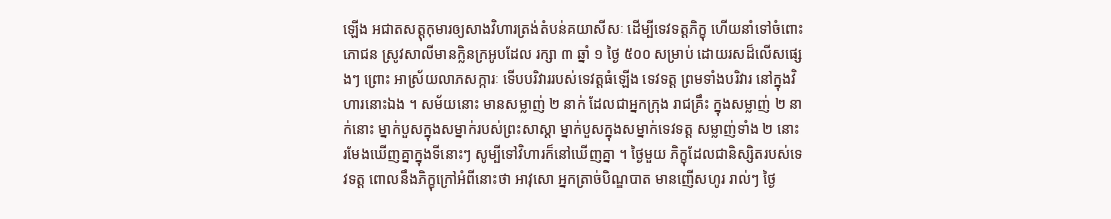ឡើង អជាតសត្តុកុមារឲ្យសាងវិហារត្រង់តំបន់គយាសីសៈ ដើម្បីទេវទត្តភិក្ខុ ហើយនាំទៅចំពោះភោជន ស្រូវសាលីមានក្លិនក្រអូបដែល រក្សា ៣ ឆ្នាំ ១ ថ្ងៃ ៥០០ សម្រាប់ ដោយរសដ៏លើសផ្សេងៗ ព្រោះ អាស្រ័យលាភសក្ការៈ ទើបបរិវាររបស់ទេវត្តធំឡើង ទេវទត្ត ព្រមទាំងបរិវារ នៅក្នុងវិហារនោះឯង ។ សម័យនោះ មានសម្លាញ់ ២ នាក់ ដែលជាអ្នកក្រុង រាជគ្រឹះ ក្នុងសម្លាញ់ ២ នាក់នោះ ម្នាក់បួសក្នុងសម្នាក់របស់ព្រះសាស្តា ម្នាក់បួសក្នុងសម្នាក់ទេវទត្ត សម្លាញ់ទាំង ២ នោះ រមែងឃើញគ្នាក្នុងទីនោះៗ សូម្បីទៅវិហារក៏នៅឃើញគ្នា ។ ថ្ងៃមួយ ភិក្ខុដែលជានិស្សិតរបស់ទេវទត្ត ពោលនឹងភិក្ខុក្រៅអំពីនោះថា អាវុសោ អ្នកត្រាច់បិណ្ឌបាត មានញើសហូរ រាល់ៗ ថ្ងៃ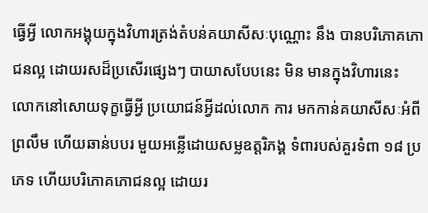ធ្វើអ្វី លោកអង្គុយក្នុងវិហារត្រង់តំបន់គយាសីសៈបុណ្ណោះ នឹង បានបរិភោគភោជនល្អ ដោយរសដ៏ប្រសើរផ្សេងៗ បាយាសបែបនេះ មិន មានក្នុងវិហារនេះ លោកនៅសោយទុក្ខធ្វើអ្វី ប្រយោជន៍អ្វីដល់លោក ការ មកកាន់គយាសីសៈអំពីព្រលឹម ហើយឆាន់បបរ មួយអន្លើដោយសម្លឧត្តរិភង្គ ទំពារបស់គួរទំពា ១៨ ប្រភេទ ហើយបរិភោគភោជនល្អ ដោយរ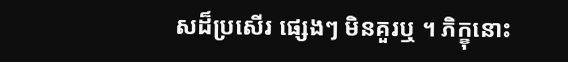សដ៏ប្រសើរ ផ្សេងៗ មិនគួរឬ ។ ភិក្ខុនោះ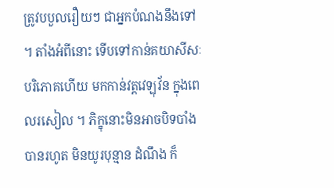ត្រូវបបួលរឿយៗ ជាអ្នកបំណងនឹងទៅ ។ តាំងអំពីនោះ ទើបទៅកាន់គយាសីសៈ បរិភោគហើយ មកកាន់វត្តវេឡុវ័ន ក្នុងពេលរសៀល ។ ភិក្ខុនោះមិនអាចបិទបាំងបានរហូត មិនយូរបុន្មាន ដំណឹង ក៏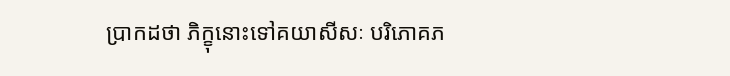ប្រាកដថា ភិក្ខុនោះទៅគយាសីសៈ បរិភោគភ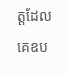ត្តដែលគេឧប